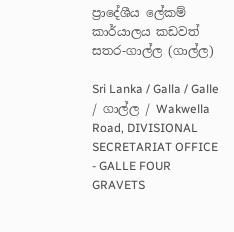ප්‍රාදේශීය ලේකම් කාර්යාලය කඩවත් සතර-ගාල්ල (ගාල්ල)

Sri Lanka / Galla / Galle / ගාල්ල / Wakwella Road, DIVISIONAL SECRETARIAT OFFICE - GALLE FOUR GRAVETS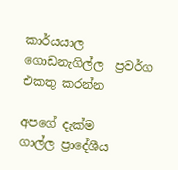කාර්යයාල ගොඩනැගිල්ල  ප්‍රවර්ග එකතු කරන්න

අපගේ දැක්ම
ගාල්ල ප්‍රාදේශීය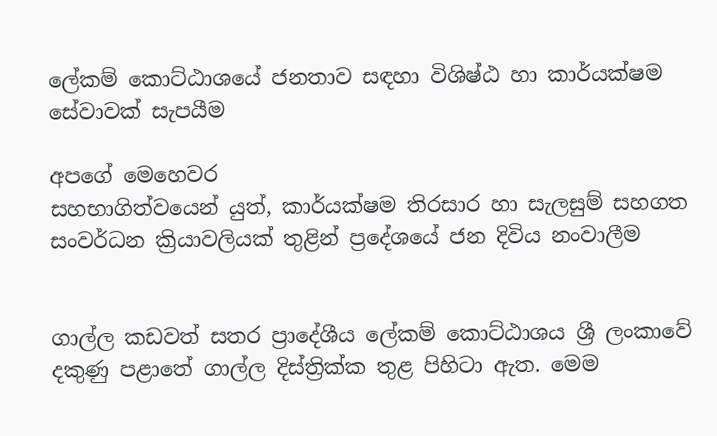ලේකම් කොට්ඨාශයේ ජනතාව සඳහා විශිෂ්ඨ හා කාර්යක්ෂම සේවාවක් සැපයීම

අපගේ මෙහෙවර
සහභාගිත්වයෙන් යුත්, කාර්යක්ෂම තිරසාර හා සැලසුම් සහගත සංවර්ධන ක්‍රියාවලියක් තුළින් ප්‍රදේශයේ ජන දිවිය නංවාලීම


ගාල්ල කඩවත් සතර ප්‍රාදේශීය ලේකම් කොට්ඨාශය ශ්‍රී ලංකාවේ දකුණු පළාතේ ගාල්ල දිස්ත්‍රික්ක තුළ පිහිටා ඇත. මෙම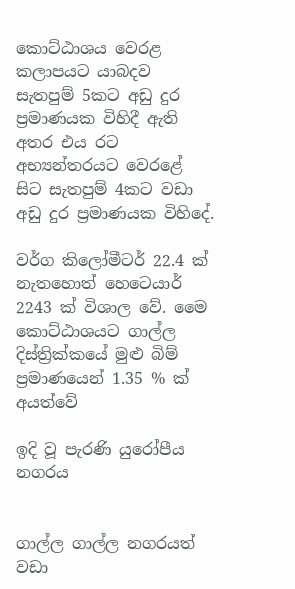කෙ‍ාට්ඨාශය වෙරළ කලාපයට යාබදව සැතපුම් 5කට අඩු දුර ප්‍රමාණයක විහිදී ඇති අතර එය රට අභ්‍යන්තරයට වෙරළේ සිට සැතපුම් 4කට වඩා අඩු දුර ප්‍රමාණයක විහිදේ.

වර්ග කිලෝමීටර් 22.4 ක් නැතහොත් හෙටෙයාර් 2243 ක් ‍විශාල වේ. මෛ කොට්ඨාශයට ගාල්ල දිස්ත්‍රික්කයේ මුළු බිම් ප්‍රමාණයෙන් 1.35 % ක් අයත්වේ

ඉදි වූ පැරණි යුරෝපීය නගරය


ගාල්ල ගාල්ල නගරයත් වඩා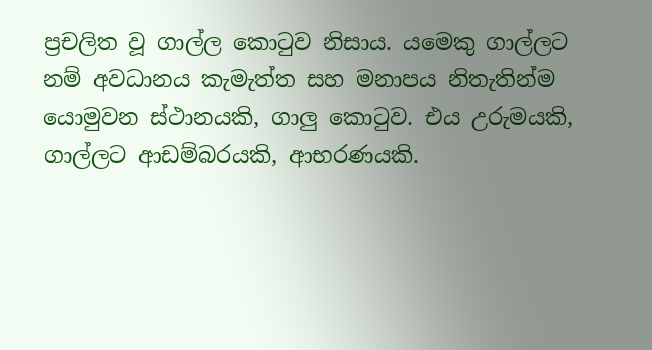ප්‍රචලිත වූ ගාල්ල කොටුව නිසාය. යමෙකු ගාල්ලට නම් අවධානය කැමැත්ත සහ මනාපය නිතැතින්ම යොමුවන ස්ථානයකි, ගාලු කොටුව. එය උරුමයකි, ගාල්ලට ආඩම්බරයකි, ආභරණයකි.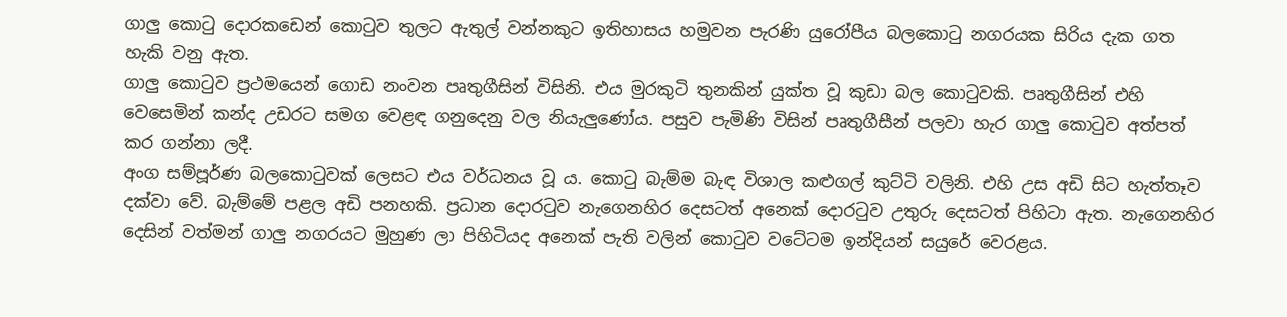ගාලු කොටු දොරකඩෙන් කොටුව තුලට ඇතුල් වන්නකුට ඉතිහාසය හමුවන පැරණි යුරෝපීය බලකොටු නගරයක සිරිය දැක ගත හැකි වනු අ‍ැත.
ගාලු කොටුව ප්‍රථමයෙන් ගොඩ නංවන පෘතුගීසින් විසිනි. එය මුරකුටි තුනකින් යුක්ත වූ කුඩා බල කොටුවකි. පෘතුගීසින් එහි වෙසෙමින් කන්ද උඩරට සමග වෙළඳ ගනුදෙනු වල නියැලුණෝය. පසුව පැමිණි විසින් පෘතුගීසීන් පලවා හැර ගාලු කොටුව අත්පත් කර ගන්නා ලදී.
අංග සම්පූර්ණ බලකොටුවක් ලෙසට එය වර්ධනය වූ ය. කොටු බැම්ම බැඳ විශාල කළුගල් කුට්ටි වලිනි. එහි උස අඩි සිට හැත්තෑව දක්වා වේ. බැම්මේ පළල අඩි පනහකි. ප්‍රධාන දොරටුව නැගෙනහිර දෙසටත් අනෙක් දොරටුව උතුරු දෙසටත් පිහිටා ඇත. නැගෙනහිර දෙසින් වත්මන් ගාලු නගරයට මුහුණ ලා පිහිටියද අනෙක් පැති වලින් කොටුව වටේටම ඉන්දියන් සයුරේ වෙරළය.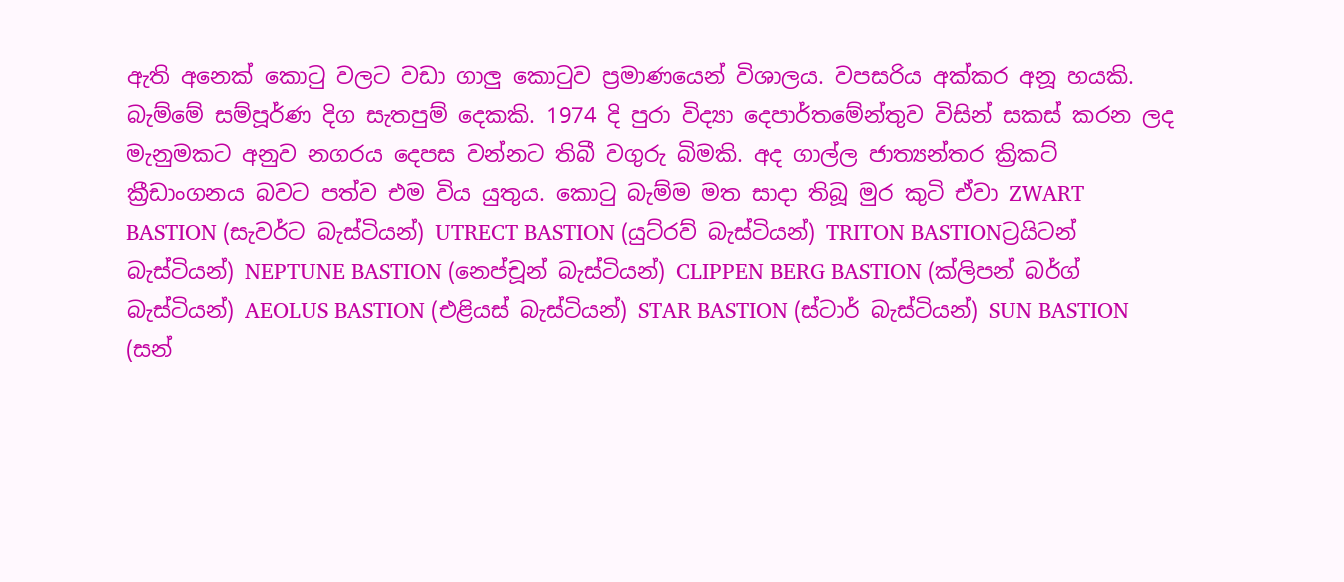ඇති අනෙක් කොටු වලට වඩා ගාලු කොටුව ප්‍රමාණයෙන් විශාලය. වපසරිය අක්කර අනූ හයකි. බැම්මේ සම්පූර්ණ දිග සැතපුම් දෙකකි. 1974 දි පුරා විද්‍යා දෙපාර්තමේන්තුව විසින් සකස් කරන ලද මැනුමකට අනුව නගරය දෙපස වන්නට තිබී වගුරු බිමකි. අද ගාල්ල ජාත්‍යන්තර ක්‍රිකට් ක්‍රීඩාංගනය බවට පත්ව එම විය යුතුය. කොටු බැම්ම මත සාදා තිබූ මුර කුටි ඒවා ZWART BASTION (සැවර්ට බැස්ටියන්) UTRECT BASTION (යුට්රව් බැස්ටියන්) TRITON BASTIONට්‍රයිටන් බැස්ටියන්) NEPTUNE BASTION (නෙප්චූන් බැස්ටියන්) CLIPPEN BERG BASTION (ක්ලිපන් බර්ග් බැස්ටියන්) AEOLUS BASTION (එළියස් බැස්ටියන්) STAR BASTION (ස්ටාර් බැස්ටියන්) SUN BASTION (සන්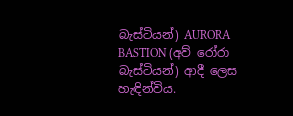බැස්ටියන්) AURORA BASTION (අව් රෝරා බැස්ටියන්) ආදී ලෙස හැඳින්විය.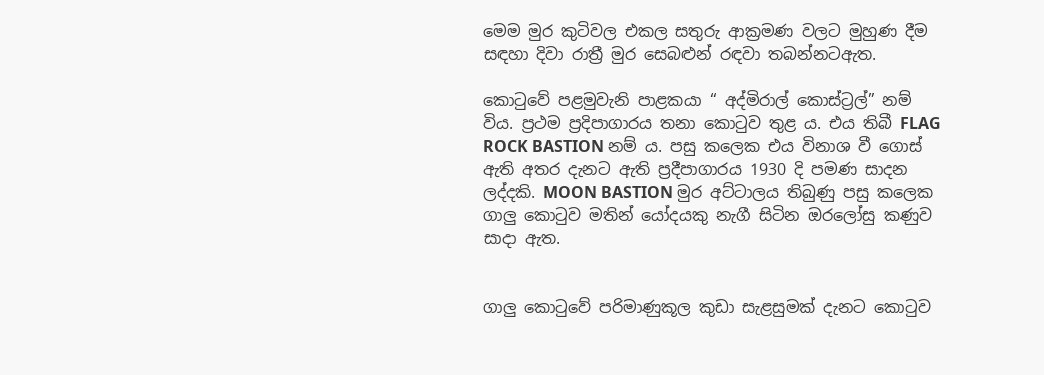මෙම මුර කුටිවල එකල සතුරු අ‍ාක්‍රමණ වලට මුහුණ දීම සඳහා දිවා රාත්‍රී මුර සෙබළුන් රඳවා තබන්නටඇත.

කොටුවේ පළමුවැනි පාළකයා “ අද්මිරාල් කොස්ට්‍රල්” නම් විය. ප්‍රථම ප්‍රදිපාගාරය තනා කොටුව තුළ ය. එය තිබී FLAG ROCK BASTION නම් ය. පසු කලෙක එය විනාශ වී ගොස් ඇති අතර දැනට ඇති ප්‍රදීපාගාරය 1930 දි පමණ සාදන ලද්දකි. MOON BASTION මුර අට්ටාලය තිබුණු පසු කලෙක ගාලු කොටුව මතින් යෝදයකු නැගී සිටින ඔරලෝසු කණුව සාදා ඇත.


ගාලු කොටුවේ පරිමාණුකූල කුඩා සැළසුමක් දැනට කොටුව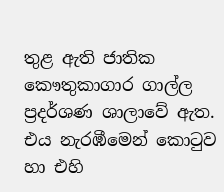තුළ ඇති ජාතික කෞතුකාගාර ගාල්ල ප්‍රදර්ශණ ශාලාවේ ඇත. එය නැරඹීමෙන් කොටුව හා එහි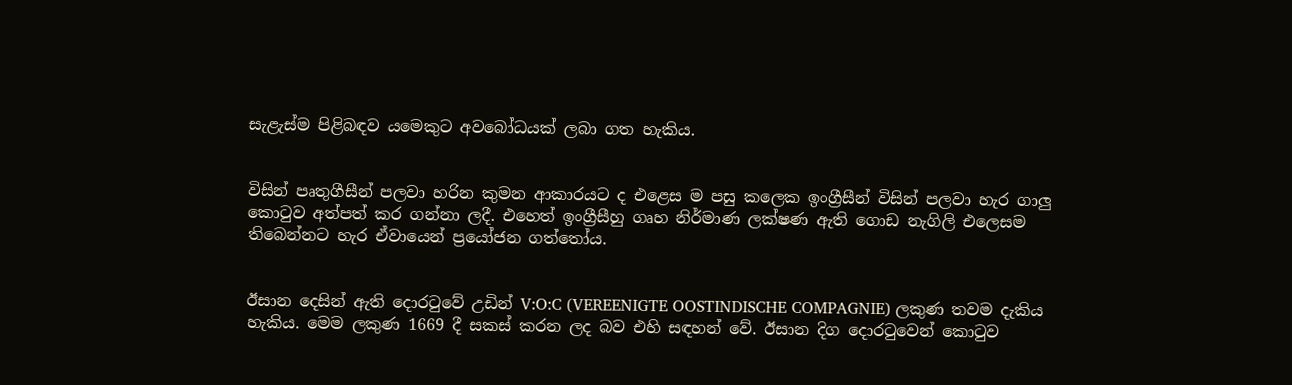සැළැස්ම පිළිබඳව යමෙකුට අවබෝධයක් ලබා ගත හැකිය.


විසින් පෘතුගීසීන් පලවා හරින කුමන ආකාරයට ද එළෙස ම පසු කලෙක ඉංග්‍රීසීන් විසින් පලවා හැර ගාලු කොටුව අත්පත් කර ගන්නා ලදී. එහෙත් ඉංග්‍රීසීහු ගෘහ නිර්මාණ ලක්ෂණ ඇති ගොඩ නැගිලි එලෙසම තිබෙන්නට හැර ඒවායෙන් ප්‍රයෝජන ගත්තෝය.


ඊසාන දෙසින් ඇති දොරටුවේ උඩින් V:O:C (VEREENIGTE OOSTINDISCHE COMPAGNIE) ලකුණ තවම දැකිය හැකිය. මෙම ලකුණ 1669 දී සකස් කරන ලද බව එහි සඳහන් වේ. ඊසාන දිග දොරටුවෙන් කොටුව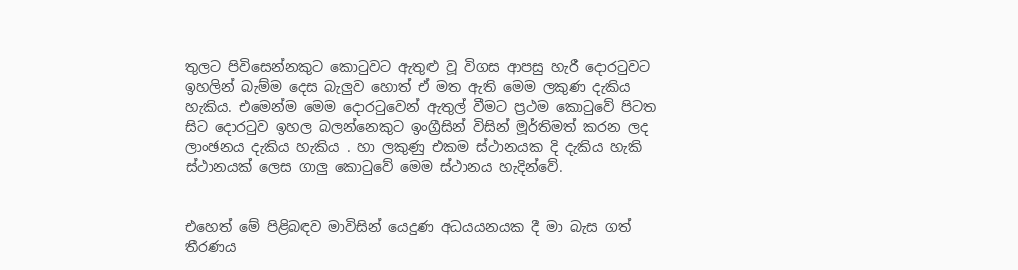තුලට පිවිසෙන්නකුට කොටුවට ඇතුළු වූ විගස ආපසු හැරී දොරටුවට ඉහලින් බැම්ම දෙස බැලුව හොත් ඒ මත ඇති මෙම ලකුණ දැකිය හැකිය. එමෙන්ම මෙම දොරටුවෙන් ඇතුල් වීමට ප්‍රථම කොටුවේ පිටත සිට දොරටුව ඉහල බලන්නෙකුට ඉංග්‍රීසින් විසින් මූර්තිමත් කරන ලද ලාංඡනය දැකිය හැකිය . හා ලකුණු එකම ස්ථානයක දි දැකිය හැකි ස්ථානයක් ලෙස ගාලු කෙ‍ාටුවේ මෙම ස්ථානය හැදින්වේ.


එහෙත් මේ පිළිබඳව මාවිසින් යෙදුණ අධයයනයක දී මා බැස ගත් තීරණය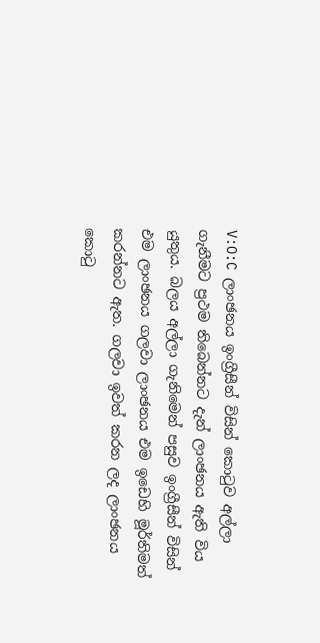V:O:C ලාංඡනය ඉංග්‍රීසීන් විසින් කොටුව අල්ලා ගැනීමට ප්‍රථම තිබෙන්නට දැන් ලාංඡනය ඇති විය යුතුය. බලය අල්ලා ගැනිමෙන් පසුව ඉංග්‍රීසීන් විසින් එම ලාංඡනය ගලවා ලාංඡනය එම ඉඩෙහි මූර්තිමත් කරන්නට ඇත. ගලවා ඉවත් කරන ලද ලාංඡනය කොටු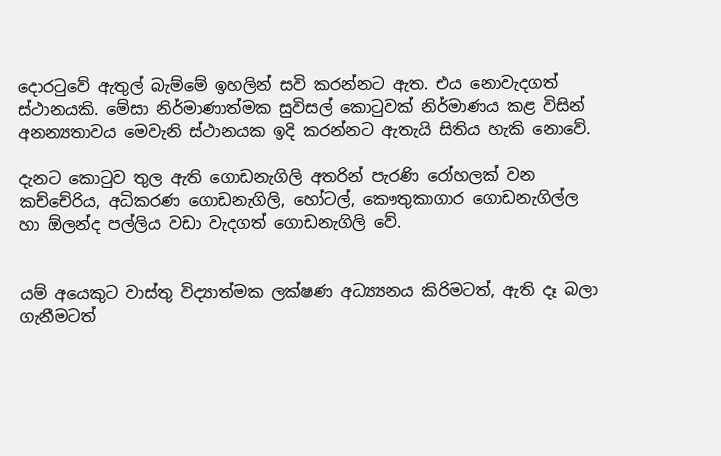දොරටුවේ ඇතුල් බැම්මේ ඉහලින් සවි කරන්නට අ‍ැත. එය නොවැදගත් ස්ථානයකි. මේසා නිර්මාණාත්මක සුවිසල් කොටුවක් නිර්මාණය කළ විසින් අනන්‍යතාවය මෙවැනි ස්ථානයක ඉදි කරන්නට ඇතැයි සිතිය හැකි නොවේ.

දැනට කොටුව තුල ඇති ගොඩනැගිලි අතරින් පැරණි රෝහලක් වන කච්චේරිය, අධිකරණ ගෙ‍ාඩනැගිලි, හෝටල්, කෞතුකාගාර ගොඩනැගිල්ල හා ඕලන්ද පල්ලිය වඩා වැදගත් ගෙ‍ාඩනැගිලි වේ.


යම් අයෙකුට වාස්තු විද්‍යාත්මක ලක්ෂණ අධ්‍ය්‍යනය කිරිමටත්, ඇති දෑ බලා ගැනීමටත්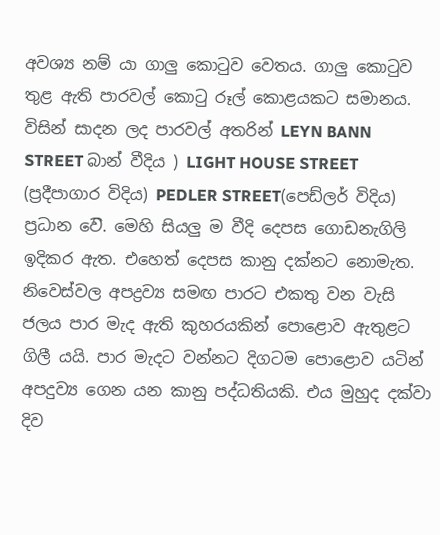අවශ්‍ය නම් යා ගාලු කොටුව වෙතය. ගාලු කොටුව තුළ ඇති පාරවල් කොටු රූල් කොළයකට සමානය. විසින් සාදන ලද පාරවල් අතරින් LEYN BANN STREET බාන් වීදිය ) LIGHT HOUSE STREET (ප්‍රදීපාගාර විදිය) PEDLER STREET(පෙඩ්ලර් විදිය) ප්‍රධාන වෙ‍ි. මෙ‍හි සියලු ම වීදි දෙපස ගොඩනැගිලි ඉදිකර ඇත. එහෙත් දෙපස කානු දක්නට නෙ‍ාමැත. නිවෙස්වල අපද්‍රව්‍ය සමඟ පාරට එකතු වන වැසි ජලය පාර මැද ඇති කුහරයකින් පොළොව ඇතුළට ගිලී යයි. පාර මැදට වන්නට දිගටම පොළොව යටින් අපදුව්‍ය ගෙන යන කානු පද්ධතියකි. එය මුහුද දක්වා දිව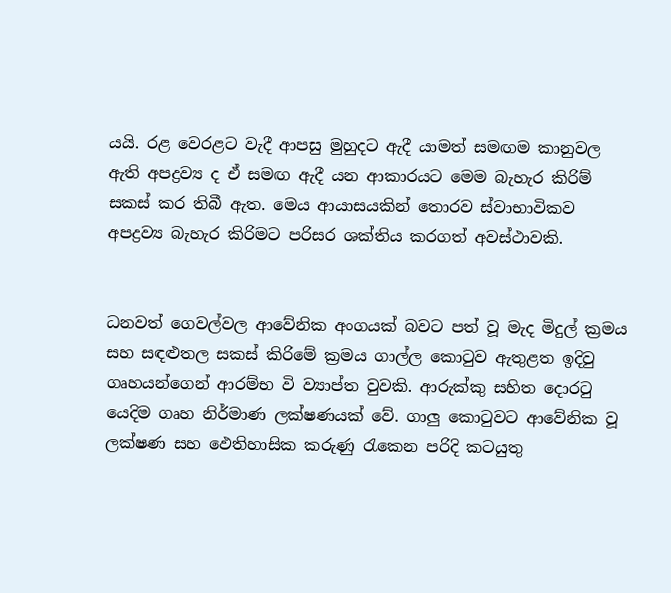යයි. රළ වෙරළට වැදී ආපසු මුහුදට ඇදී යාමත් සමඟම කානුවල ඇති අපද්‍රව්‍ය ද ඒ සමඟ ඇදී යන ආකාරයට මෙම බැහැර කිරිම් සකස් කර තිබී ඇත. මෙය ආයාසයකින් තොරව ස්වාභාවිකව අපද්‍රව්‍ය බැහැර කිරිමට පරිසර ශක්තිය කරගත් අවස්ථාවකි.


ධනවත් ගෙවල්වල ආවේනික අංගයක් බවට පත් වූ මැද මිදුල් ක්‍රමය සහ සඳළුතල සකස් කිරිමේ ක්‍රමය ගාල්ල කොටුව ඇතුළත ඉදිවු ගෘහයන්ගෙන් ආරම්භ වි ව්‍යාප්ත වුවකි. ආරුක්කු සහිත දොරටු යෙදිම ගෘහ නිර්මාණ ලක්ෂණයක් වේ. ගාලු කොටුවට ආවේනික වූ ලක්ෂණ සහ ඵෙතිහාසික කරුණු රැකෙන පරිදි කටයුතු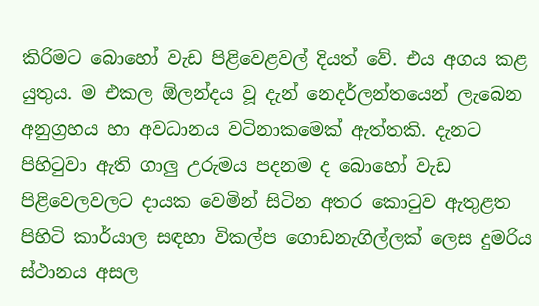කිරිමට බොහෝ වැඩ පිළිවෙළවල් දියත් වේ. එය අගය කළ යුතුය. ම එකල ඕලන්දය වූ දැන් නෙදර්ලන්තයෙන් ලැබෙන අනුග්‍රහය හා අවධානය වටිනාකමෙක් ඇත්තකි. දැනට පිහිටුවා ඇති ගාලු උරුමය පදනම ද බොහෝ වැඩ පිළිවෙලවලට දායක වෙමින් සිටින අතර කොටුව ඇතුළත පිහිටි කාර්යාල සඳහා විකල්ප ගොඩනැගිල්ලක් ලෙස දුම‍රිය ස්ථානය අසල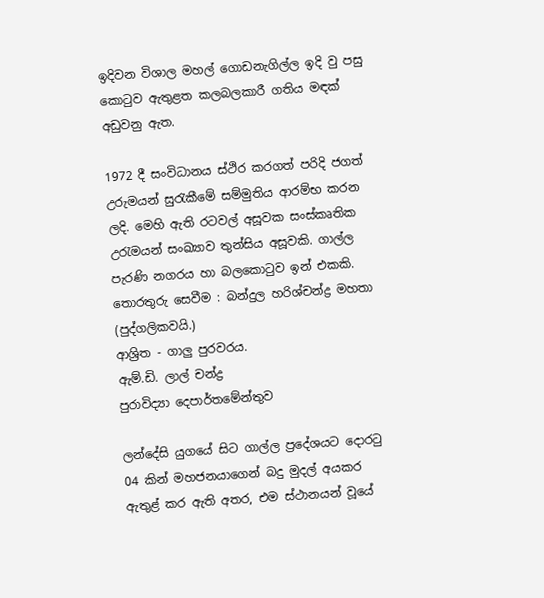ඉදිවන විශාල මහල් ගොඩනැගිල්ල ඉදි වු පසු කොටුව ඇතුළත කලබලකාරී ගතිය මඳක් අඩුවනු ඇත.

1972 දී සංවිධානය ස්ථිර කරගත් පරිදි ජගත් උරුමයන් සුරැකීමේ සම්මුතිය ආරම්භ කරන ලදි. මෙහි ඇති රටවල් අසූවක සංස්කෘතික උර‍ැමයන් සංඛ්‍යාව තුන්සිය අසූවකි. ගාල්ල පැරණි නගරය හා බලකෙ‍ාටුව ඉන් එකකි.
තොරතුරු සෙවීම : බන්දුල හරිශ්චන්ද්‍ර මහතා (පුද්ගලිකවයි.)
ආශ්‍රිත - ගාලු පුරවරය.
ඇම්.ඩි. ලාල් චන්ද්‍ර
පුරාවිද්‍යා දෙපාර්තමේන්තුව

ලන්දේසි යුගයේ සිට ගාල්ල ප්‍රදේශයට දොරටු 04 කින් මහජනයාගෙන් බදු මුදල් අයකර ඇතුළ් කර ඇති අතර, එම ස්ථානයන් වූයේ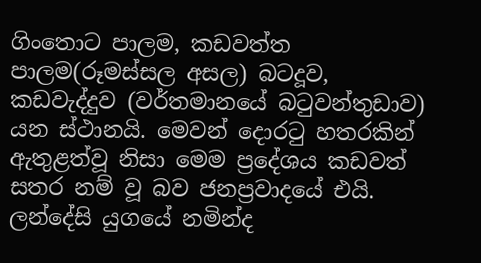ගි‍ංතොට පාලම, කඩවත්ත පාලම(රූමස්සල අසල) බටදූව, කඩවැද්දුව (වර්තමානයේ බටුවන්තුඩාව) යන ස්ථ‍ානයි. මෙවන් දොරටු හතරකින් ඇතුළත්වූ නිසා මෙම ප්‍රදේශය කඩවත් සතර නම් වූ බව ජනප්‍රවාදයේ එයි. ලන්දේසි යුගයේ නමින්ද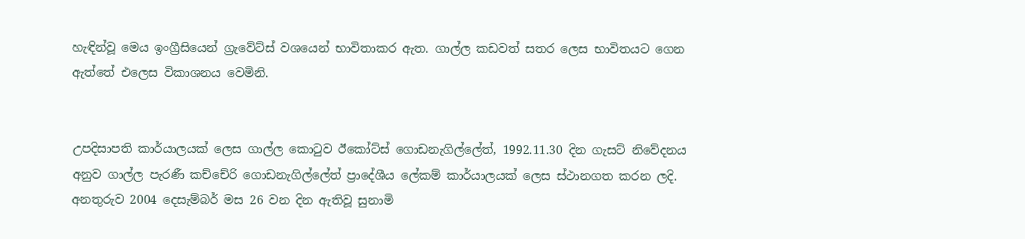හැඳින්වූ මෙය ඉංග්‍රීසියෙන් ග්‍රැවේට්ස් වශයෙන් භාවිතාකර ඇත. ගාල්ල කඩවත් සතර ලෙස භාවිතයට ගෙන ඇත්තේ එලෙස විකාශනය වෙමිනි.


උපදිසාපති කාර්යාලයක් ලෙස ගාල්ල කොටුව ඊකෝට්ස් ගොඩනැගිල්ලේත්, 1992.11.30 දින ගැසට් නිවේදනය අනුව ගාල්ල පැරණී කච්චේරි ගොඩනැගිල්ලේත් ප්‍රාදේශීය ලේකම් කාර්යාලයක් ලෙස ස්ථානගත කරන ලදි. අනතුරුව 2004 දෙසැම්බර් මස 26 වන දින ඇතිවූ සුනාමි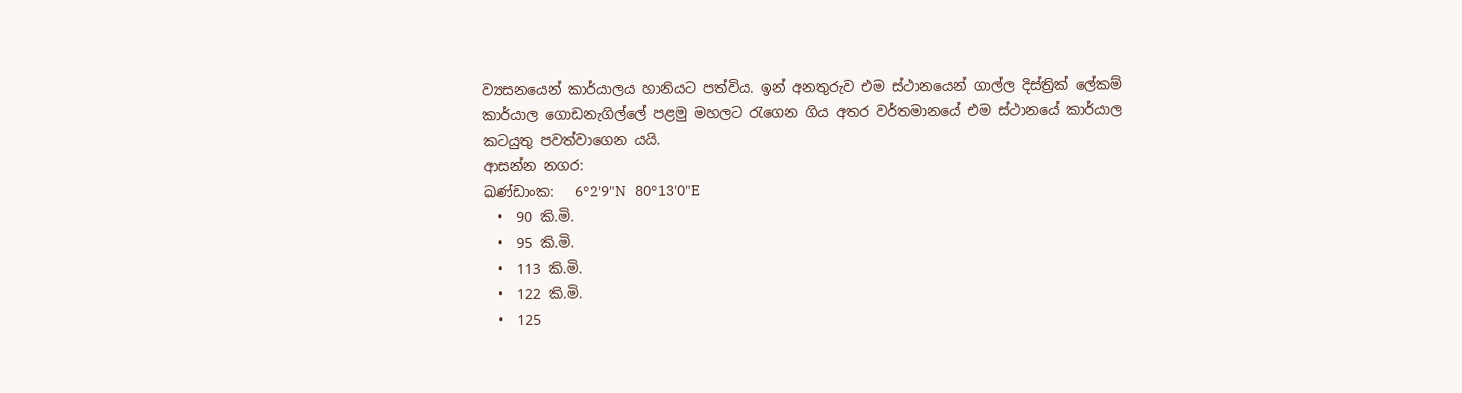ව්‍යසනයෙන් කාර්යාලය හානියට පත්විය. ඉන් අනතුරුව එම ස්ථානයෙන් ගාල්ල දිස්ත්‍රික් ලේකම් කාර්යාල ගොඩනැගිල්ලේ පළමු මහලට රැගෙන‍ ගිය අතර වර්තමානයේ එම ස්ථානයේ කාර්යාල කටයුතු පවත්වාගෙන යයි.
ආසන්න නගර:
ඛණ්ඩාංක:   6°2'9"N   80°13'0"E
  •  90 කි.මි.
  •  95 කි.මි.
  •  113 කි.මි.
  •  122 කි.මි.
  •  125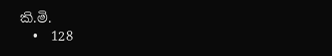කි.මි.
  •  128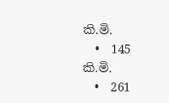කි.මි.
  •  145 කි.මි.
  •  261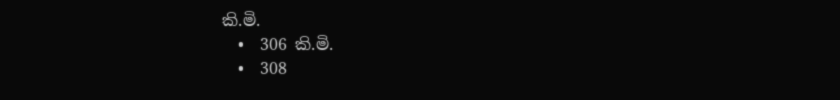කි.මි.
  •  306 කි.මි.
  •  308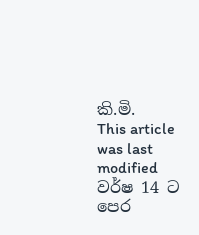කි.මි.
This article was last modified වර්ෂ 14 ට පෙර